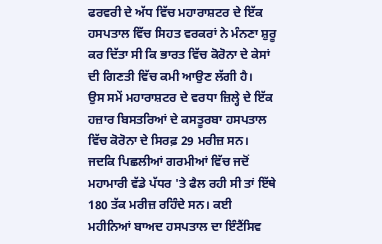ਫਰਵਰੀ ਦੇ ਅੱਧ ਵਿੱਚ ਮਹਾਰਾਸ਼ਟਰ ਦੇ ਇੱਕ ਹਸਪਤਾਲ ਵਿੱਚ ਸਿਹਤ ਵਰਕਰਾਂ ਨੇ ਮੰਨਣਾ ਸ਼ੁਰੂ ਕਰ ਦਿੱਤਾ ਸੀ ਕਿ ਭਾਰਤ ਵਿੱਚ ਕੋਰੋਨਾ ਦੇ ਕੇਸਾਂ ਦੀ ਗਿਣਤੀ ਵਿੱਚ ਕਮੀ ਆਉਣ ਲੱਗੀ ਹੈ।
ਉਸ ਸਮੇਂ ਮਹਾਰਾਸ਼ਟਰ ਦੇ ਵਰਧਾ ਜ਼ਿਲ੍ਹੇ ਦੇ ਇੱਕ ਹਜ਼ਾਰ ਬਿਸਤਰਿਆਂ ਦੇ ਕਸਤੂਰਬਾ ਹਸਪਤਾਲ ਵਿੱਚ ਕੋਰੋਨਾ ਦੇ ਸਿਰਫ਼ 29 ਮਰੀਜ਼ ਸਨ।
ਜਦਕਿ ਪਿਛਲੀਆਂ ਗਰਮੀਆਂ ਵਿੱਚ ਜਦੋਂ ਮਹਾਮਾਰੀ ਵੱਡੇ ਪੱਧਰ 'ਤੇ ਫੈਲ ਰਹੀ ਸੀ ਤਾਂ ਇੱਥੇ 180 ਤੱਕ ਮਰੀਜ਼ ਰਹਿੰਦੇ ਸਨ। ਕਈ ਮਹੀਨਿਆਂ ਬਾਅਦ ਹਸਪਤਾਲ ਦਾ ਇੰਟੈਂਸਿਵ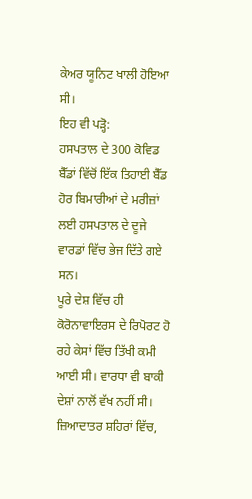ਕੇਅਰ ਯੂਨਿਟ ਖਾਲੀ ਹੋਇਆ ਸੀ।
ਇਹ ਵੀ ਪੜ੍ਹੋ:
ਹਸਪਤਾਲ ਦੇ 300 ਕੋਵਿਡ ਬੈੱਡਾਂ ਵਿੱਚੋਂ ਇੱਕ ਤਿਹਾਈ ਬੈੱਡ ਹੋਰ ਬਿਮਾਰੀਆਂ ਦੇ ਮਰੀਜ਼ਾਂ ਲਈ ਹਸਪਤਾਲ ਦੇ ਦੂਜੇ ਵਾਰਡਾਂ ਵਿੱਚ ਭੇਜ ਦਿੱਤੇ ਗਏ ਸਨ।
ਪੂਰੇ ਦੇਸ਼ ਵਿੱਚ ਹੀ ਕੋਰੋਨਾਵਾਇਰਸ ਦੇ ਰਿਪੋਰਟ ਹੋ ਰਹੇ ਕੇਸਾਂ ਵਿੱਚ ਤਿੱਖੀ ਕਮੀ ਆਈ ਸੀ। ਵਾਰਧਾ ਵੀ ਬਾਕੀ ਦੇਸ਼ਾਂ ਨਾਲੋਂ ਵੱਖ ਨਹੀਂ ਸੀ।
ਜ਼ਿਆਦਾਤਰ ਸ਼ਹਿਰਾਂ ਵਿੱਚ,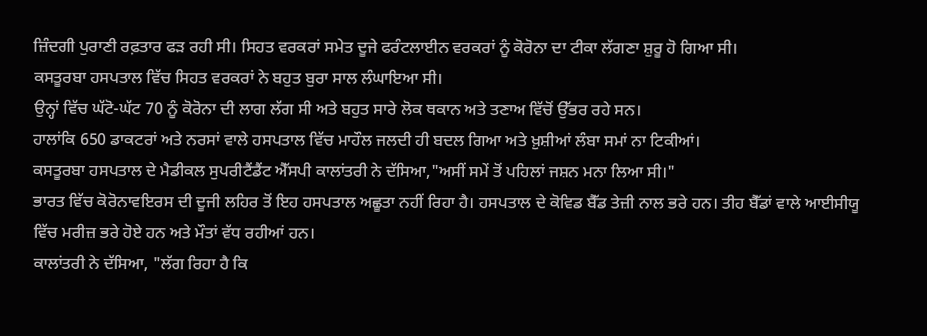ਜ਼ਿੰਦਗੀ ਪੁਰਾਣੀ ਰਫ਼ਤਾਰ ਫੜ ਰਹੀ ਸੀ। ਸਿਹਤ ਵਰਕਰਾਂ ਸਮੇਤ ਦੂਜੇ ਫਰੰਟਲਾਈਨ ਵਰਕਰਾਂ ਨੂੰ ਕੋਰੋਨਾ ਦਾ ਟੀਕਾ ਲੱਗਣਾ ਸ਼ੁਰੂ ਹੋ ਗਿਆ ਸੀ।
ਕਸਤੂਰਬਾ ਹਸਪਤਾਲ ਵਿੱਚ ਸਿਹਤ ਵਰਕਰਾਂ ਨੇ ਬਹੁਤ ਬੁਰਾ ਸਾਲ ਲੰਘਾਇਆ ਸੀ।
ਉਨ੍ਹਾਂ ਵਿੱਚ ਘੱਟੋ-ਘੱਟ 70 ਨੂੰ ਕੋਰੋਨਾ ਦੀ ਲਾਗ ਲੱਗ ਸੀ ਅਤੇ ਬਹੁਤ ਸਾਰੇ ਲੋਕ ਥਕਾਨ ਅਤੇ ਤਣਾਅ ਵਿੱਚੋਂ ਉੱਭਰ ਰਹੇ ਸਨ।
ਹਾਲਾਂਕਿ 650 ਡਾਕਟਰਾਂ ਅਤੇ ਨਰਸਾਂ ਵਾਲੇ ਹਸਪਤਾਲ ਵਿੱਚ ਮਾਹੌਲ ਜਲਦੀ ਹੀ ਬਦਲ ਗਿਆ ਅਤੇ ਖ਼ੁਸ਼ੀਆਂ ਲੰਬਾ ਸਮਾਂ ਨਾ ਟਿਕੀਆਂ।
ਕਸਤੂਰਬਾ ਹਸਪਤਾਲ ਦੇ ਮੈਡੀਕਲ ਸੁਪਰੀਟੈਂਡੈਂਟ ਐੱਸਪੀ ਕਾਲਾਂਤਰੀ ਨੇ ਦੱਸਿਆ,"ਅਸੀਂ ਸਮੇਂ ਤੋਂ ਪਹਿਲਾਂ ਜਸ਼ਨ ਮਨਾ ਲਿਆ ਸੀ।"
ਭਾਰਤ ਵਿੱਚ ਕੋਰੋਨਾਵਇਰਸ ਦੀ ਦੂਜੀ ਲਹਿਰ ਤੋਂ ਇਹ ਹਸਪਤਾਲ ਅਛੂਤਾ ਨਹੀਂ ਰਿਹਾ ਹੈ। ਹਸਪਤਾਲ ਦੇ ਕੋਵਿਡ ਬੈੱਡ ਤੇਜ਼ੀ ਨਾਲ ਭਰੇ ਹਨ। ਤੀਹ ਬੈੱਡਾਂ ਵਾਲੇ ਆਈਸੀਯੂ ਵਿੱਚ ਮਰੀਜ਼ ਭਰੇ ਹੋਏ ਹਨ ਅਤੇ ਮੌਤਾਂ ਵੱਧ ਰਹੀਆਂ ਹਨ।
ਕਾਲਾਂਤਰੀ ਨੇ ਦੱਸਿਆ, "ਲੱਗ ਰਿਹਾ ਹੈ ਕਿ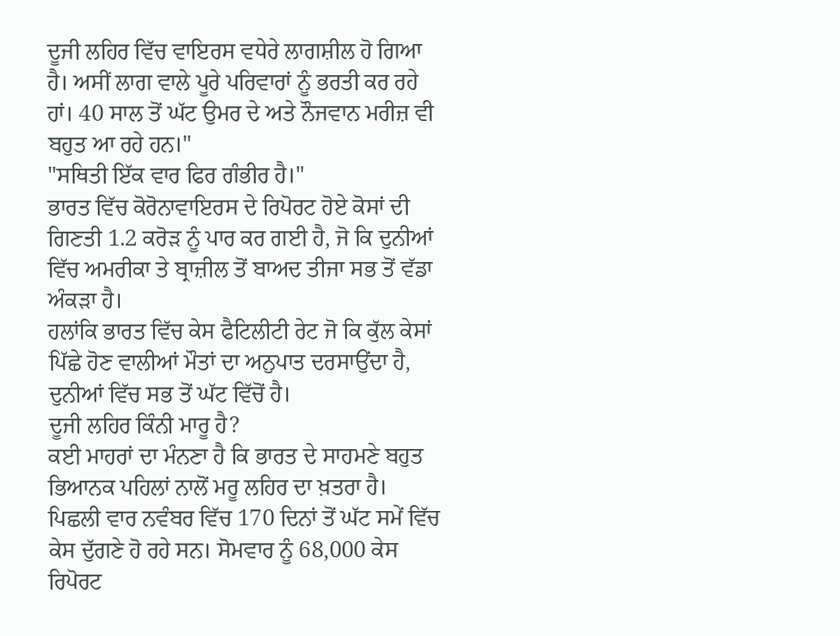ਦੂਜੀ ਲਹਿਰ ਵਿੱਚ ਵਾਇਰਸ ਵਧੇਰੇ ਲਾਗਸ਼ੀਲ ਹੋ ਗਿਆ ਹੈ। ਅਸੀਂ ਲਾਗ ਵਾਲੇ ਪੂਰੇ ਪਰਿਵਾਰਾਂ ਨੂੰ ਭਰਤੀ ਕਰ ਰਹੇ ਹਾਂ। 40 ਸਾਲ ਤੋਂ ਘੱਟ ਉਮਰ ਦੇ ਅਤੇ ਨੌਜਵਾਨ ਮਰੀਜ਼ ਵੀ ਬਹੁਤ ਆ ਰਹੇ ਹਨ।"
"ਸਥਿਤੀ ਇੱਕ ਵਾਰ ਫਿਰ ਗੰਭੀਰ ਹੈ।"
ਭਾਰਤ ਵਿੱਚ ਕੋਰੋਨਾਵਾਇਰਸ ਦੇ ਰਿਪੋਰਟ ਹੋਏ ਕੋਸਾਂ ਦੀ ਗਿਣਤੀ 1.2 ਕਰੋੜ ਨੂੰ ਪਾਰ ਕਰ ਗਈ ਹੈ, ਜੋ ਕਿ ਦੁਨੀਆਂ ਵਿੱਚ ਅਮਰੀਕਾ ਤੇ ਬ੍ਰਾਜ਼ੀਲ ਤੋਂ ਬਾਅਦ ਤੀਜਾ ਸਭ ਤੋਂ ਵੱਡਾ ਅੰਕੜਾ ਹੈ।
ਹਲਾਂਕਿ ਭਾਰਤ ਵਿੱਚ ਕੇਸ ਫੈਟਿਲੀਟੀ ਰੇਟ ਜੋ ਕਿ ਕੁੱਲ ਕੇਸਾਂ ਪਿੱਛੇ ਹੋਣ ਵਾਲੀਆਂ ਮੌਤਾਂ ਦਾ ਅਨੁਪਾਤ ਦਰਸਾਉਂਦਾ ਹੈ, ਦੁਨੀਆਂ ਵਿੱਚ ਸਭ ਤੋਂ ਘੱਟ ਵਿੱਚੋਂ ਹੈ।
ਦੂਜੀ ਲਹਿਰ ਕਿੰਨੀ ਮਾਰੂ ਹੈ?
ਕਈ ਮਾਹਰਾਂ ਦਾ ਮੰਨਣਾ ਹੈ ਕਿ ਭਾਰਤ ਦੇ ਸਾਹਮਣੇ ਬਹੁਤ ਭਿਆਨਕ ਪਹਿਲਾਂ ਨਾਲੋਂ ਮਰੂ ਲਹਿਰ ਦਾ ਖ਼ਤਰਾ ਹੈ।
ਪਿਛਲੀ ਵਾਰ ਨਵੰਬਰ ਵਿੱਚ 170 ਦਿਨਾਂ ਤੋਂ ਘੱਟ ਸਮੇਂ ਵਿੱਚ ਕੇਸ ਦੁੱਗਣੇ ਹੋ ਰਹੇ ਸਨ। ਸੋਮਵਾਰ ਨੂੰ 68,000 ਕੇਸ ਰਿਪੋਰਟ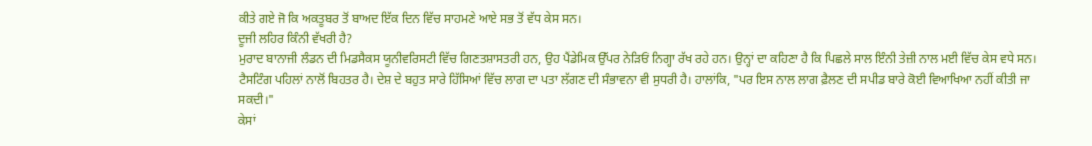ਕੀਤੇ ਗਏ ਜੋ ਕਿ ਅਕਤੂਬਰ ਤੋਂ ਬਾਅਦ ਇੱਕ ਦਿਨ ਵਿੱਚ ਸਾਹਮਣੇ ਆਏ ਸਭ ਤੋਂ ਵੱਧ ਕੇਸ ਸਨ।
ਦੂਜੀ ਲਹਿਰ ਕਿੰਨੀ ਵੱਖਰੀ ਹੈ?
ਮੁਰਾਦ ਬਾਨਾਜੀ ਲੰਡਨ ਦੀ ਮਿਡਸੈਕਸ ਯੂਨੀਵਰਿਸਟੀ ਵਿੱਚ ਗਿਣਤਸ਼ਾਸਤਰੀ ਹਨ, ਉਹ ਪੈਂਡੇਮਿਕ ਉੱਪਰ ਨੇੜਿਓਂ ਨਿਗ੍ਹਾ ਰੱਖ ਰਹੇ ਹਨ। ਉਨ੍ਹਾਂ ਦਾ ਕਹਿਣਾ ਹੈ ਕਿ ਪਿਛਲੇ ਸਾਲ ਇੰਨੀ ਤੇਜ਼ੀ ਨਾਲ ਮਈ ਵਿੱਚ ਕੇਸ ਵਧੇ ਸਨ।
ਟੈਸਟਿੰਗ ਪਹਿਲਾਂ ਨਾਲੋਂ ਬਿਹਤਰ ਹੈ। ਦੇਸ਼ ਦੇ ਬਹੁਤ ਸਾਰੇ ਹਿੱਸਿਆਂ ਵਿੱਚ ਲਾਗ ਦਾ ਪਤਾ ਲੱਗਣ ਦੀ ਸੰਭਾਵਨਾ ਵੀ ਸੁਧਰੀ ਹੈ। ਹਾਲਾਂਕਿ, "ਪਰ ਇਸ ਨਾਲ ਲਾਗ ਫ਼ੈਲਣ ਦੀ ਸਪੀਡ ਬਾਰੇ ਕੋਈ ਵਿਆਖਿਆ ਨਹੀਂ ਕੀਤੀ ਜਾ ਸਕਦੀ।"
ਕੇਸਾਂ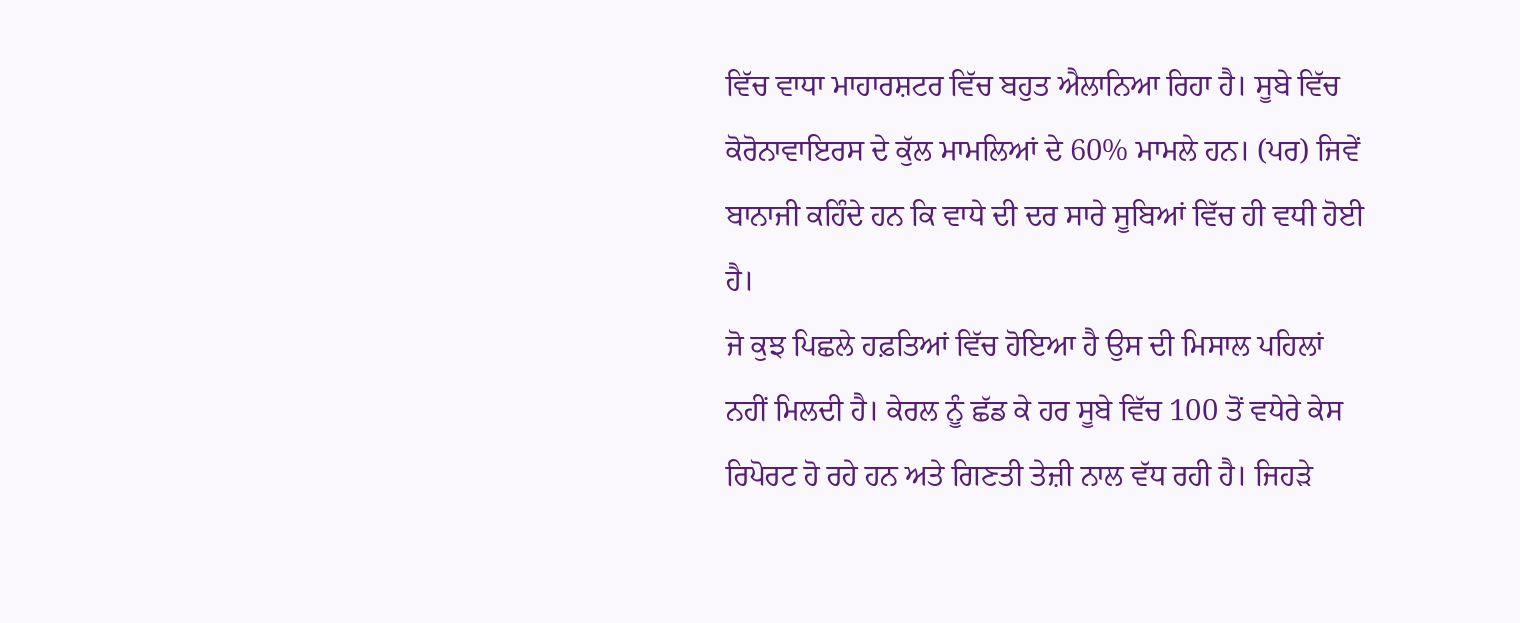ਵਿੱਚ ਵਾਧਾ ਮਾਹਾਰਸ਼ਟਰ ਵਿੱਚ ਬਹੁਤ ਐਲਾਨਿਆ ਰਿਹਾ ਹੈ। ਸੂਬੇ ਵਿੱਚ ਕੋਰੋਨਾਵਾਇਰਸ ਦੇ ਕੁੱਲ ਮਾਮਲਿਆਂ ਦੇ 60% ਮਾਮਲੇ ਹਨ। (ਪਰ) ਜਿਵੇਂ ਬਾਨਾਜੀ ਕਹਿੰਦੇ ਹਨ ਕਿ ਵਾਧੇ ਦੀ ਦਰ ਸਾਰੇ ਸੂਬਿਆਂ ਵਿੱਚ ਹੀ ਵਧੀ ਹੋਈ ਹੈ।
ਜੋ ਕੁਝ ਪਿਛਲੇ ਹਫ਼ਤਿਆਂ ਵਿੱਚ ਹੋਇਆ ਹੈ ਉਸ ਦੀ ਮਿਸਾਲ ਪਹਿਲਾਂ ਨਹੀਂ ਮਿਲਦੀ ਹੈ। ਕੇਰਲ ਨੂੰ ਛੱਡ ਕੇ ਹਰ ਸੂਬੇ ਵਿੱਚ 100 ਤੋਂ ਵਧੇਰੇ ਕੇਸ ਰਿਪੋਰਟ ਹੋ ਰਹੇ ਹਨ ਅਤੇ ਗਿਣਤੀ ਤੇਜ਼ੀ ਨਾਲ ਵੱਧ ਰਹੀ ਹੈ। ਜਿਹੜੇ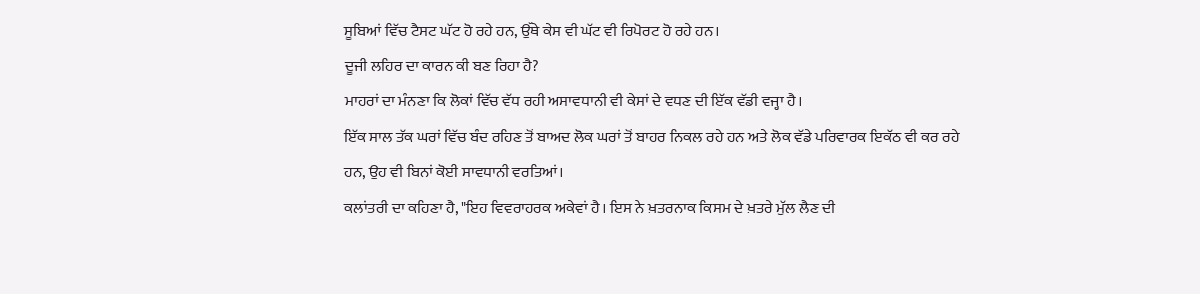ਸੂਬਿਆਂ ਵਿੱਚ ਟੈਸਟ ਘੱਟ ਹੋ ਰਹੇ ਹਨ, ਉੱਥੇ ਕੇਸ ਵੀ ਘੱਟ ਵੀ ਰਿਪੋਰਟ ਹੋ ਰਹੇ ਹਨ।
ਦੂਜੀ ਲਹਿਰ ਦਾ ਕਾਰਨ ਕੀ ਬਣ ਰਿਹਾ ਹੈ?
ਮਾਹਰਾਂ ਦਾ ਮੰਨਣਾ ਕਿ ਲੋਕਾਂ ਵਿੱਚ ਵੱਧ ਰਹੀ ਅਸਾਵਧਾਨੀ ਵੀ ਕੇਸਾਂ ਦੇ ਵਧਣ ਦੀ ਇੱਕ ਵੱਡੀ ਵਜ੍ਹਾ ਹੈ।
ਇੱਕ ਸਾਲ ਤੱਕ ਘਰਾਂ ਵਿੱਚ ਬੰਦ ਰਹਿਣ ਤੋਂ ਬਾਅਦ ਲੋਕ ਘਰਾਂ ਤੋਂ ਬਾਹਰ ਨਿਕਲ ਰਹੇ ਹਨ ਅਤੇ ਲੋਕ ਵੱਡੇ ਪਰਿਵਾਰਕ ਇਕੱਠ ਵੀ ਕਰ ਰਹੇ ਹਨ, ਉਹ ਵੀ ਬਿਨਾਂ ਕੋਈ ਸਾਵਧਾਨੀ ਵਰਤਿਆਂ।
ਕਲਾਂਤਰੀ ਦਾ ਕਹਿਣਾ ਹੈ, "ਇਹ ਵਿਵਰਾਹਰਕ ਅਕੇਵਾਂ ਹੈ। ਇਸ ਨੇ ਖ਼ਤਰਨਾਕ ਕਿਸਮ ਦੇ ਖ਼ਤਰੇ ਮੁੱਲ ਲੈਣ ਦੀ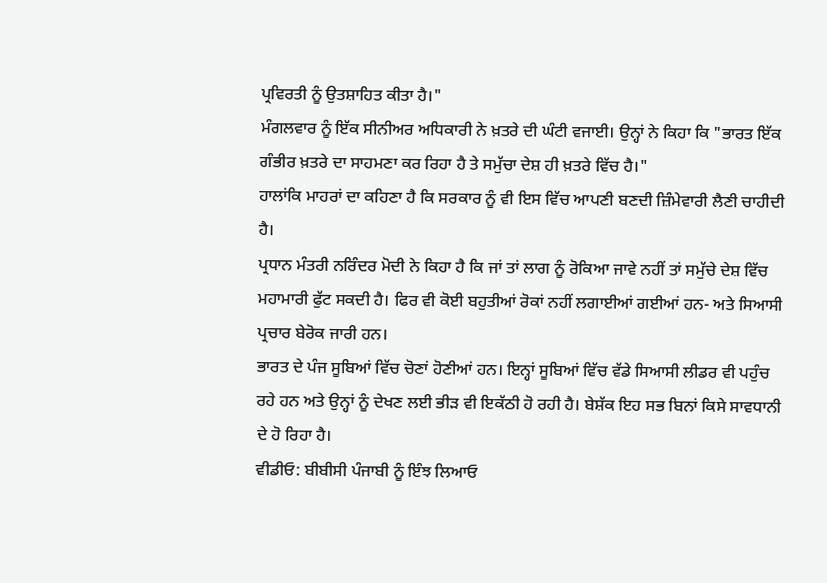ਪ੍ਰਵਿਰਤੀ ਨੂੰ ਉਤਸ਼ਾਹਿਤ ਕੀਤਾ ਹੈ।"
ਮੰਗਲਵਾਰ ਨੂੰ ਇੱਕ ਸੀਨੀਅਰ ਅਧਿਕਾਰੀ ਨੇ ਖ਼ਤਰੇ ਦੀ ਘੰਟੀ ਵਜਾਈ। ਉਨ੍ਹਾਂ ਨੇ ਕਿਹਾ ਕਿ "ਭਾਰਤ ਇੱਕ ਗੰਭੀਰ ਖ਼ਤਰੇ ਦਾ ਸਾਹਮਣਾ ਕਰ ਰਿਹਾ ਹੈ ਤੇ ਸਮੁੱਚਾ ਦੇਸ਼ ਹੀ ਖ਼ਤਰੇ ਵਿੱਚ ਹੈ।"
ਹਾਲਾਂਕਿ ਮਾਹਰਾਂ ਦਾ ਕਹਿਣਾ ਹੈ ਕਿ ਸਰਕਾਰ ਨੂੰ ਵੀ ਇਸ ਵਿੱਚ ਆਪਣੀ ਬਣਦੀ ਜ਼ਿੰਮੇਵਾਰੀ ਲੈਣੀ ਚਾਹੀਦੀ ਹੈ।
ਪ੍ਰਧਾਨ ਮੰਤਰੀ ਨਰਿੰਦਰ ਮੋਦੀ ਨੇ ਕਿਹਾ ਹੈ ਕਿ ਜਾਂ ਤਾਂ ਲਾਗ ਨੂੰ ਰੋਕਿਆ ਜਾਵੇ ਨਹੀਂ ਤਾਂ ਸਮੁੱਚੇ ਦੇਸ਼ ਵਿੱਚ ਮਹਾਮਾਰੀ ਫੁੱਟ ਸਕਦੀ ਹੈ। ਫਿਰ ਵੀ ਕੋਈ ਬਹੁਤੀਆਂ ਰੋਕਾਂ ਨਹੀਂ ਲਗਾਈਆਂ ਗਈਆਂ ਹਨ- ਅਤੇ ਸਿਆਸੀ ਪ੍ਰਚਾਰ ਬੇਰੋਕ ਜਾਰੀ ਹਨ।
ਭਾਰਤ ਦੇ ਪੰਜ ਸੂਬਿਆਂ ਵਿੱਚ ਚੋਣਾਂ ਹੋਣੀਆਂ ਹਨ। ਇਨ੍ਹਾਂ ਸੂਬਿਆਂ ਵਿੱਚ ਵੱਡੇ ਸਿਆਸੀ ਲੀਡਰ ਵੀ ਪਹੁੰਚ ਰਹੇ ਹਨ ਅਤੇ ਉਨ੍ਹਾਂ ਨੂੰ ਦੇਖਣ ਲਈ ਭੀੜ ਵੀ ਇਕੱਠੀ ਹੋ ਰਹੀ ਹੈ। ਬੇਸ਼ੱਕ ਇਹ ਸਭ ਬਿਨਾਂ ਕਿਸੇ ਸਾਵਧਾਨੀ ਦੇ ਹੋ ਰਿਹਾ ਹੈ।
ਵੀਡੀਓ: ਬੀਬੀਸੀ ਪੰਜਾਬੀ ਨੂੰ ਇੰਝ ਲਿਆਓ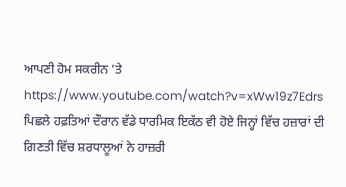ਆਪਣੀ ਹੋਮ ਸਕਰੀਨ ’ਤੇ
https://www.youtube.com/watch?v=xWw19z7Edrs
ਪਿਛਲੇ ਹਫ਼ਤਿਆਂ ਦੌਰਾਨ ਵੱਡੇ ਧਾਰਮਿਕ ਇਕੱਠ ਵੀ ਹੋਏ ਜਿਨ੍ਹਾਂ ਵਿੱਚ ਹਜ਼ਾਰਾਂ ਦੀ ਗਿਣਤੀ ਵਿੱਚ ਸ਼ਰਧਾਲੂਆਂ ਨੇ ਹਾਜ਼ਰੀ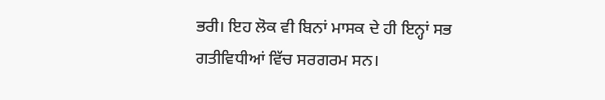ਭਰੀ। ਇਹ ਲੋਕ ਵੀ ਬਿਨਾਂ ਮਾਸਕ ਦੇ ਹੀ ਇਨ੍ਹਾਂ ਸਭ ਗਤੀਵਿਧੀਆਂ ਵਿੱਚ ਸਰਗਰਮ ਸਨ।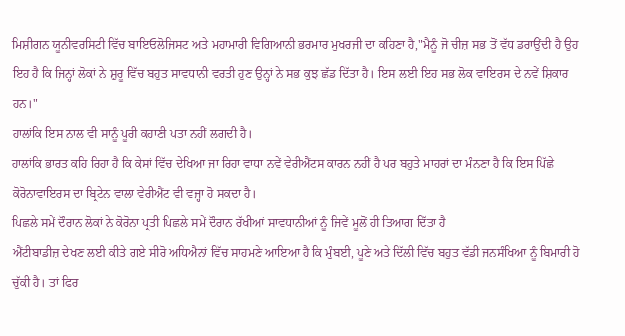ਮਿਸ਼ੀਗਨ ਯੂਨੀਵਰਸਿਟੀ ਵਿੱਚ ਬਾਇਓਲੋਜਿਸਟ ਅਤੇ ਮਹਾਮਾਰੀ ਵਿਗਿਆਨੀ ਭਰਮਾਰ ਮੁਖਰਜੀ ਦਾ ਕਹਿਣਾ ਹੈ,"ਮੈਨੂੰ ਜੋ ਚੀਜ਼ ਸਭ ਤੋਂ ਵੱਧ ਡਰਾਉਂਦੀ ਹੈ ਉਹ ਇਹ ਹੈ ਕਿ ਜਿਨ੍ਹਾਂ ਲੋਕਾਂ ਨੇ ਸ਼ੁਰੂ ਵਿੱਚ ਬਹੁਤ ਸਾਵਧਾਨੀ ਵਰਤੀ ਹੁਣ ਉਨ੍ਹਾਂ ਨੇ ਸਭ ਕੁਝ ਛੱਡ ਦਿੱਤਾ ਹੈ। ਇਸ ਲਈ ਇਹ ਸਭ ਲੋਕ ਵਾਇਰਸ ਦੇ ਨਵੇਂ ਸ਼ਿਕਾਰ ਹਨ।"
ਹਾਲਾਂਕਿ ਇਸ ਨਾਲ ਵੀ ਸਾਨੂੰ ਪੂਰੀ ਕਹਾਣੀ ਪਤਾ ਨਹੀਂ ਲਗਦੀ ਹੈ।
ਹਾਲਾਂਕਿ ਭਾਰਤ ਕਹਿ ਰਿਹਾ ਹੈ ਕਿ ਕੇਸਾਂ ਵਿੱਚ ਦੇਖਿਆ ਜਾ ਰਿਹਾ ਵਾਧਾ ਨਵੇਂ ਵੇਰੀਐਂਟਸ ਕਾਰਨ ਨਹੀਂ ਹੈ ਪਰ ਬਹੁਤੇ ਮਾਹਰਾਂ ਦਾ ਮੰਨਣਾ ਹੈ ਕਿ ਇਸ ਪਿੱਛੇ ਕੋਰੋਨਾਵਾਇਰਸ ਦਾ ਬ੍ਰਿਟੇਨ ਵਾਲਾ ਵੇਰੀਐਂਟ ਵੀ ਵਜ੍ਹਾ ਹੋ ਸਕਦਾ ਹੈ।
ਪਿਛਲੇ ਸਮੇਂ ਦੌਰਾਨ ਲੋਕਾਂ ਨੇ ਕੋਰੋਨਾ ਪ੍ਰਤੀ ਪਿਛਲੇ ਸਮੇਂ ਦੌਰਾਨ ਰੱਖੀਆਂ ਸਾਵਧਾਨੀਆਂ ਨੂੰ ਜਿਵੇਂ ਮੂਲੋਂ ਹੀ ਤਿਆਗ ਦਿੱਤਾ ਹੈ
ਐਂਟੀਬਾਡੀਜ਼ ਦੇਖਣ ਲਈ ਕੀਤੇ ਗਏ ਸੀਰੋ ਅਧਿਐਨਾਂ ਵਿੱਚ ਸਾਹਮਣੇ ਆਇਆ ਹੈ ਕਿ ਮੁੰਬਈ, ਪੂਣੇ ਅਤੇ ਦਿੱਲੀ ਵਿੱਚ ਬਹੁਤ ਵੱਡੀ ਜਨਸੰਖਿਆ ਨੂੰ ਬਿਮਾਰੀ ਹੋ ਚੁੱਕੀ ਹੈ। ਤਾਂ ਫਿਰ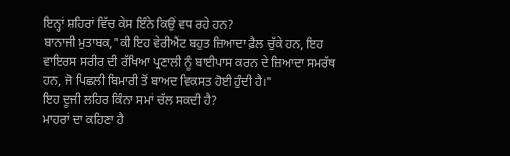ਇਨ੍ਹਾਂ ਸ਼ਹਿਰਾਂ ਵਿੱਚ ਕੇਸ ਇੰਨੇ ਕਿਉਂ ਵਧ ਰਹੇ ਹਨ?
ਬਾਨਾਜੀ ਮੁਤਾਬਕ,"ਕੀ ਇਹ ਵੇਰੀਐਂਟ ਬਹੁਤ ਜ਼ਿਆਦਾ ਫ਼ੈਲ ਚੁੱਕੇ ਹਨ, ਇਹ ਵਾਇਰਸ ਸਰੀਰ ਦੀ ਰੱਖਿਆ ਪ੍ਰਣਾਲੀ ਨੂੰ ਬਾਈਪਾਸ ਕਰਨ ਦੇ ਜ਼ਿਆਦਾ ਸਮਰੱਥ ਹਨ, ਜੋ ਪਿਛਲੀ ਬਿਮਾਰੀ ਤੋਂ ਬਾਅਦ ਵਿਕਸਤ ਹੋਈ ਹੁੰਦੀ ਹੈ।"
ਇਹ ਦੂਜੀ ਲਹਿਰ ਕਿੰਨਾ ਸਮਾਂ ਚੱਲ ਸਕਦੀ ਹੈ?
ਮਾਹਰਾਂ ਦਾ ਕਹਿਣਾ ਹੈ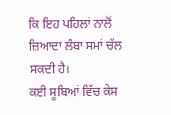ਕਿ ਇਹ ਪਹਿਲਾਂ ਨਾਲੋਂ ਜ਼ਿਆਦਾ ਲੰਬਾ ਸਮਾਂ ਚੱਲ ਸਕਦੀ ਹੈ।
ਕਈ ਸੂਬਿਆਂ ਵਿੱਚ ਕੇਸ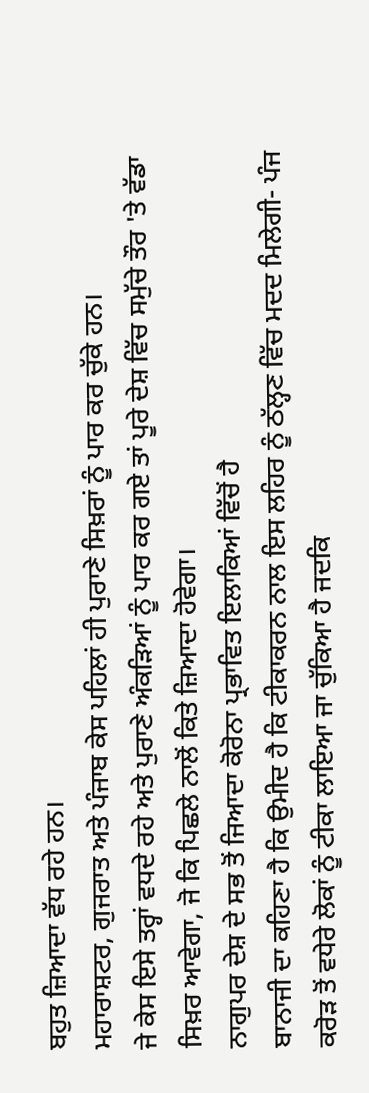ਬਹੁਤ ਜ਼ਿਆਦਾ ਵੱਧ ਰਹੇ ਹਨ।
ਮਹਾਰਾਸ਼ਟਰ, ਗੁਜਰਾਤ ਅਤੇ ਪੰਜਾਬ ਕੇਸ ਪਹਿਲਾਂ ਹੀ ਪੁਰਾਣੇ ਸਿਖ਼ਰਾਂ ਨੂੰ ਪਾਰ ਕਰ ਚੁੱਕੇ ਹਨ।
ਜੇ ਕੇਸ ਇਸੇ ਤਰ੍ਹਾਂ ਵਧਦੇ ਰਹੇ ਅਤੇ ਪੁਰਾਣੇ ਅੰਕੜਿਆਂ ਨੂੰ ਪਾਰ ਕਰ ਗਏ ਤਾਂ ਪੂਰੇ ਦੇਸ਼ ਵਿੱਚ ਸਮੁੱਚੇ ਤੌਰ 'ਤੇ ਵੱਡਾ ਸਿਖ਼ਰ ਆਵੇਗਾ, ਜੋ ਕਿ ਪਿਛਲੇ ਨਾਲੋਂ ਕਿਤੇ ਜ਼ਿਆਦਾ ਹੋਵੇਗਾ।
ਨਾਗੁਪਰ ਦੇਸ਼ ਦੇ ਸਭ ਤੋਂ ਜਿਆਦਾ ਕੋਰੋਨਾ ਪ੍ਰਭਾਵਿਤ ਇਲਾਕਿਆਂ ਵਿੱਚੋਂ ਹੈ
ਬਾਨਾਜੀ ਦਾ ਕਹਿਣਾ ਹੈ ਕਿ ਉਮੀਦ ਹੈ ਕਿ ਟੀਕਾਕਰਨ ਨਾਲ ਇਸ ਲਹਿਰ ਨੂੰ ਠੱਲ੍ਹਣ ਵਿੱਚ ਮਦਦ ਮਿਲੇਗੀ- ਪੰਜ ਕਰੋੜ ਤੋਂ ਵਧੇਰੇ ਲੋਕਾਂ ਨੂੰ ਟੀਕਾ ਲਾਇਆ ਜਾ ਚੁੱਕਿਆ ਹੈ ਜਦਕਿ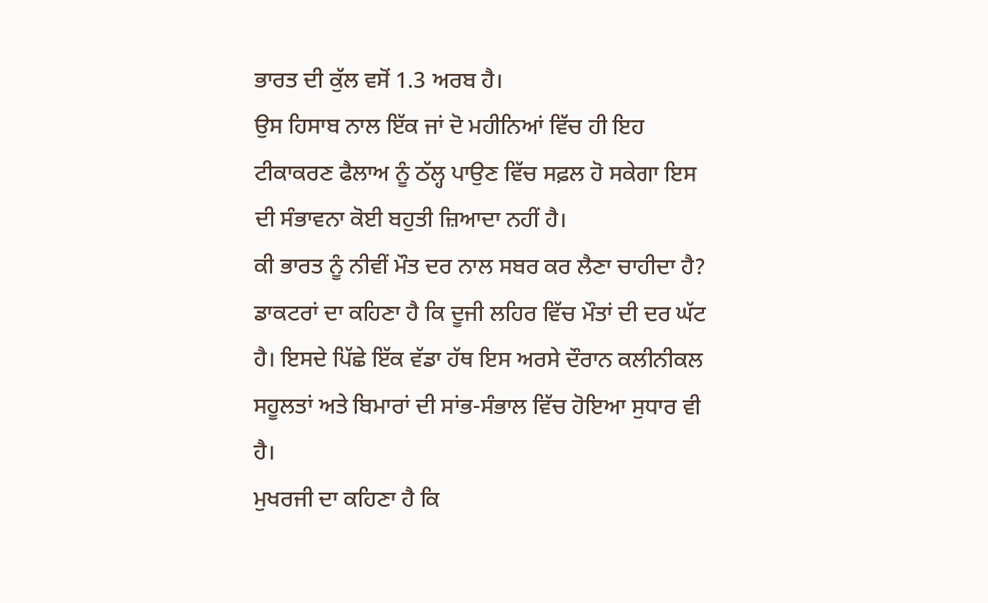ਭਾਰਤ ਦੀ ਕੁੱਲ ਵਸੋਂ 1.3 ਅਰਬ ਹੈ।
ਉਸ ਹਿਸਾਬ ਨਾਲ ਇੱਕ ਜਾਂ ਦੋ ਮਹੀਨਿਆਂ ਵਿੱਚ ਹੀ ਇਹ ਟੀਕਾਕਰਣ ਫੈਲਾਅ ਨੂੰ ਠੱਲ੍ਹ ਪਾਉਣ ਵਿੱਚ ਸਫ਼ਲ ਹੋ ਸਕੇਗਾ ਇਸ ਦੀ ਸੰਭਾਵਨਾ ਕੋਈ ਬਹੁਤੀ ਜ਼ਿਆਦਾ ਨਹੀਂ ਹੈ।
ਕੀ ਭਾਰਤ ਨੂੰ ਨੀਵੀਂ ਮੌਤ ਦਰ ਨਾਲ ਸਬਰ ਕਰ ਲੈਣਾ ਚਾਹੀਦਾ ਹੈ?
ਡਾਕਟਰਾਂ ਦਾ ਕਹਿਣਾ ਹੈ ਕਿ ਦੂਜੀ ਲਹਿਰ ਵਿੱਚ ਮੌਤਾਂ ਦੀ ਦਰ ਘੱਟ ਹੈ। ਇਸਦੇ ਪਿੱਛੇ ਇੱਕ ਵੱਡਾ ਹੱਥ ਇਸ ਅਰਸੇ ਦੌਰਾਨ ਕਲੀਨੀਕਲ ਸਹੂਲਤਾਂ ਅਤੇ ਬਿਮਾਰਾਂ ਦੀ ਸਾਂਭ-ਸੰਭਾਲ ਵਿੱਚ ਹੋਇਆ ਸੁਧਾਰ ਵੀ ਹੈ।
ਮੁਖਰਜੀ ਦਾ ਕਹਿਣਾ ਹੈ ਕਿ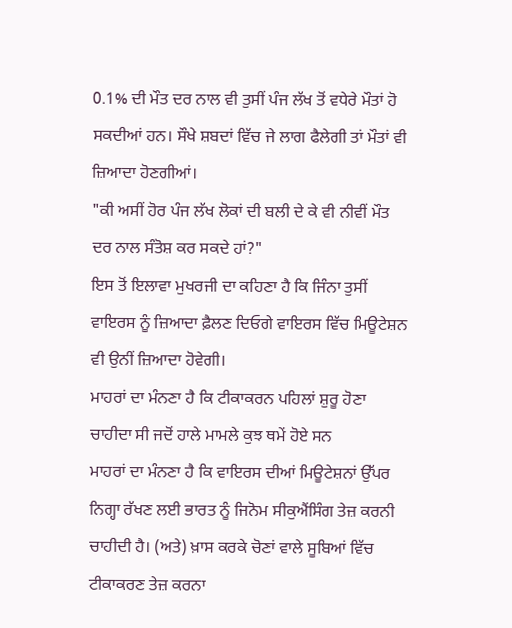0.1% ਦੀ ਮੌਤ ਦਰ ਨਾਲ ਵੀ ਤੁਸੀਂ ਪੰਜ ਲੱਖ ਤੋਂ ਵਧੇਰੇ ਮੌਤਾਂ ਹੋ ਸਕਦੀਆਂ ਹਨ। ਸੌਖੇ ਸ਼ਬਦਾਂ ਵਿੱਚ ਜੇ ਲਾਗ ਫੈਲੇਗੀ ਤਾਂ ਮੌਤਾਂ ਵੀ ਜ਼ਿਆਦਾ ਹੋਣਗੀਆਂ।
"ਕੀ ਅਸੀਂ ਹੋਰ ਪੰਜ ਲੱਖ ਲੋਕਾਂ ਦੀ ਬਲੀ ਦੇ ਕੇ ਵੀ ਨੀਵੀਂ ਮੌਤ ਦਰ ਨਾਲ ਸੰਤੋਸ਼ ਕਰ ਸਕਦੇ ਹਾਂ?"
ਇਸ ਤੋਂ ਇਲਾਵਾ ਮੁਖਰਜੀ ਦਾ ਕਹਿਣਾ ਹੈ ਕਿ ਜਿੰਨਾ ਤੁਸੀਂ ਵਾਇਰਸ ਨੂੰ ਜ਼ਿਆਦਾ ਫ਼ੈਲਣ ਦਿਓਗੇ ਵਾਇਰਸ ਵਿੱਚ ਮਿਊਟੇਸ਼ਨ ਵੀ ਉਨੀਂ ਜ਼ਿਆਦਾ ਹੋਵੇਗੀ।
ਮਾਹਰਾਂ ਦਾ ਮੰਨਣਾ ਹੈ ਕਿ ਟੀਕਾਕਰਨ ਪਹਿਲਾਂ ਸ਼ੁਰੂ ਹੋਣਾ ਚਾਹੀਦਾ ਸੀ ਜਦੋਂ ਹਾਲੇ ਮਾਮਲੇ ਕੁਝ ਥਮੇਂ ਹੋਏ ਸਨ
ਮਾਹਰਾਂ ਦਾ ਮੰਨਣਾ ਹੈ ਕਿ ਵਾਇਰਸ ਦੀਆਂ ਮਿਊਟੇਸ਼ਨਾਂ ਉੱਪਰ ਨਿਗ੍ਹਾ ਰੱਖਣ ਲਈ ਭਾਰਤ ਨੂੰ ਜਿਨੋਮ ਸੀਕੁਐਂਸਿੰਗ ਤੇਜ਼ ਕਰਨੀ ਚਾਹੀਦੀ ਹੈ। (ਅਤੇ) ਖ਼ਾਸ ਕਰਕੇ ਚੋਣਾਂ ਵਾਲੇ ਸੂਬਿਆਂ ਵਿੱਚ ਟੀਕਾਕਰਣ ਤੇਜ਼ ਕਰਨਾ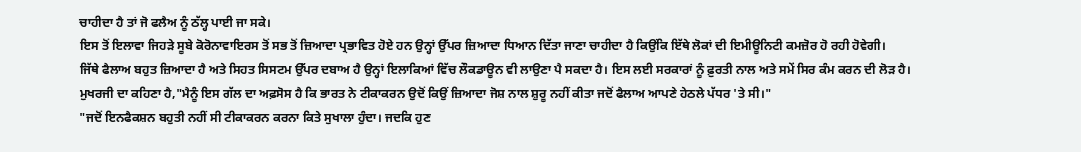ਚਾਹੀਦਾ ਹੈ ਤਾਂ ਜੋ ਫਲੈਅ ਨੂੰ ਠੱਲ੍ਹ ਪਾਈ ਜਾ ਸਕੇ।
ਇਸ ਤੋਂ ਇਲਾਵਾ ਜਿਹੜੇ ਸੂਬੇ ਕੋਰੋਨਾਵਾਇਰਸ ਤੋਂ ਸਭ ਤੋਂ ਜ਼ਿਆਦਾ ਪ੍ਰਭਾਵਿਤ ਹੋਏ ਹਨ ਉਨ੍ਹਾਂ ਉੱਪਰ ਜ਼ਿਆਦਾ ਧਿਆਨ ਦਿੱਤਾ ਜਾਣਾ ਚਾਹੀਦਾ ਹੈ ਕਿਉਂਕਿ ਇੱਥੇ ਲੋਕਾਂ ਦੀ ਇਮੀਊਨਿਟੀ ਕਮਜ਼ੋਰ ਹੋ ਰਹੀ ਹੋਵੇਗੀ।
ਜਿੱਥੇ ਫੈਲਾਅ ਬਹੁਤ ਜ਼ਿਆਦਾ ਹੈ ਅਤੇ ਸਿਹਤ ਸਿਸਟਮ ਉੱਪਰ ਦਬਾਅ ਹੈ ਉਨ੍ਹਾਂ ਇਲਾਕਿਆਂ ਵਿੱਚ ਲੌਕਡਾਊਨ ਵੀ ਲਾਉਣਾ ਪੈ ਸਕਦਾ ਹੈ। ਇਸ ਲਈ ਸਰਕਾਰਾਂ ਨੂੰ ਫ਼ੁਰਤੀ ਨਾਲ ਅਤੇ ਸਮੇਂ ਸਿਰ ਕੰਮ ਕਰਨ ਦੀ ਲੋੜ ਹੈ।
ਮੁਖਰਜੀ ਦਾ ਕਹਿਣਾ ਹੈ,"ਮੈਨੂੰ ਇਸ ਗੱਲ ਦਾ ਅਫ਼ਸੋਸ ਹੈ ਕਿ ਭਾਰਤ ਨੇ ਟੀਕਾਕਰਨ ਉਦੋਂ ਕਿਉਂ ਜ਼ਿਆਦਾ ਜੋਸ਼ ਨਾਲ ਸ਼ੁਰੂ ਨਹੀਂ ਕੀਤਾ ਜਦੋਂ ਫੈਲਾਅ ਆਪਣੇ ਹੇਠਲੇ ਪੱਧਰ 'ਤੇ ਸੀ।"
"ਜਦੋਂ ਇਨਫੈਕਸ਼ਨ ਬਹੁਤੀ ਨਹੀਂ ਸੀ ਟੀਕਾਕਰਨ ਕਰਨਾ ਕਿਤੇ ਸੁਖਾਲਾ ਹੁੰਦਾ। ਜਦਕਿ ਹੁਣ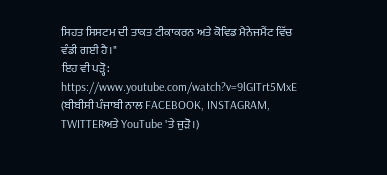ਸਿਹਤ ਸਿਸਟਮ ਦੀ ਤਾਕਤ ਟੀਕਾਕਰਨ ਅਤੇ ਕੋਵਿਡ ਮੈਨੇਜਮੈਂਟ ਵਿੱਚ ਵੰਡੀ ਗਈ ਹੈ।"
ਇਹ ਵੀ ਪੜ੍ਹੋ:
https://www.youtube.com/watch?v=9lGITrt5MxE
(ਬੀਬੀਸੀ ਪੰਜਾਬੀ ਨਾਲ FACEBOOK, INSTAGRAM, TWITTERਅਤੇ YouTube 'ਤੇ ਜੁੜੋ।)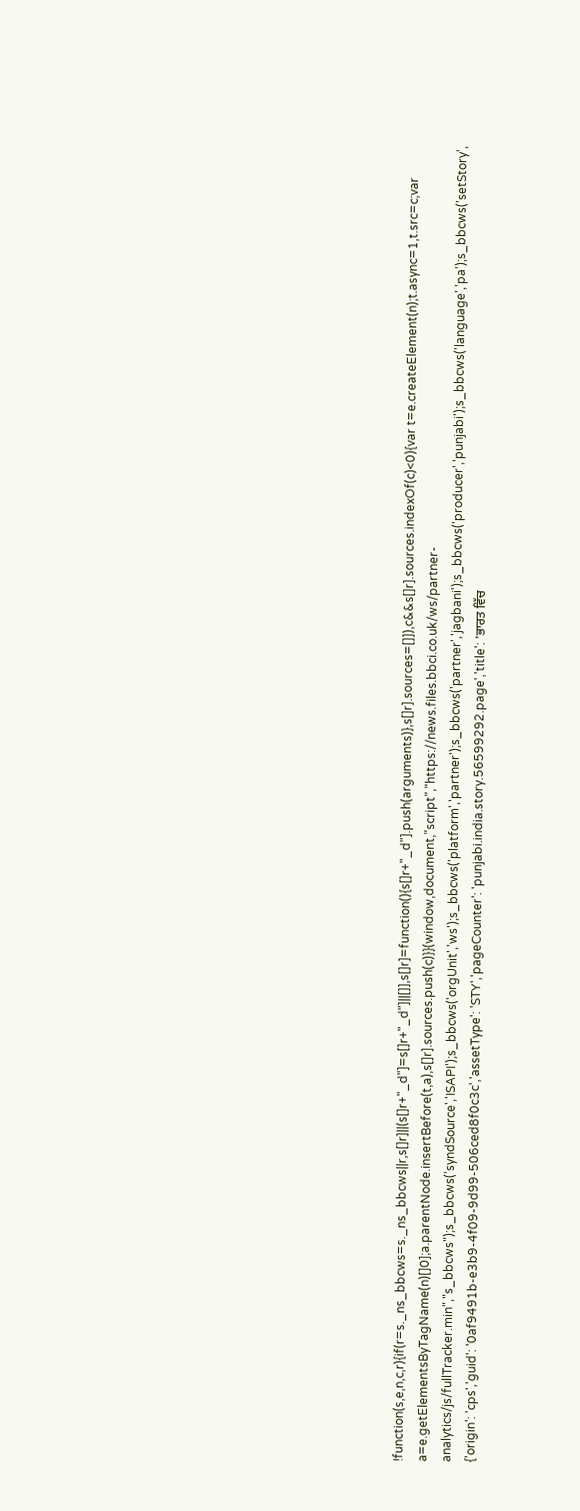!function(s,e,n,c,r){if(r=s._ns_bbcws=s._ns_bbcws||r,s[]r]||(s[]r+"_d"]=s[]r+"_d"]||[]],s[]r]=function(){s[]r+"_d"].push(arguments)},s[]r].sources=[]]),c&&s[]r].sources.indexOf(c)<0){var t=e.createElement(n);t.async=1,t.src=c;var a=e.getElementsByTagName(n)[]0];a.parentNode.insertBefore(t,a),s[]r].sources.push(c)}}(window,document,"script","https://news.files.bbci.co.uk/ws/partner-analytics/js/fullTracker.min","s_bbcws");s_bbcws('syndSource','ISAPI');s_bbcws('orgUnit','ws');s_bbcws('platform','partner');s_bbcws('partner','jagbani');s_bbcws('producer','punjabi');s_bbcws('language','pa');s_bbcws('setStory', {'origin': 'cps','guid': '0af9491b-e3b9-4f09-9d99-506ced8f0c3c','assetType': 'STY','pageCounter': 'punjabi.india.story.56599292.page','title': 'ਭਾਰਤ ਵਿੱਚ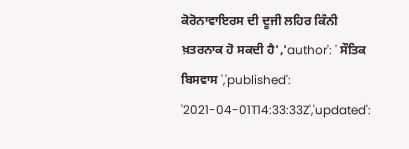ਕੋਰੋਨਾਵਾਇਰਸ ਦੀ ਦੂਜੀ ਲਹਿਰ ਕਿੰਨੀ ਖ਼ਤਰਨਾਕ ਹੋ ਸਕਦੀ ਹੈ','author': ' ਸੌਤਿਕ ਬਿਸਵਾਸ ','published': '2021-04-01T14:33:33Z','updated':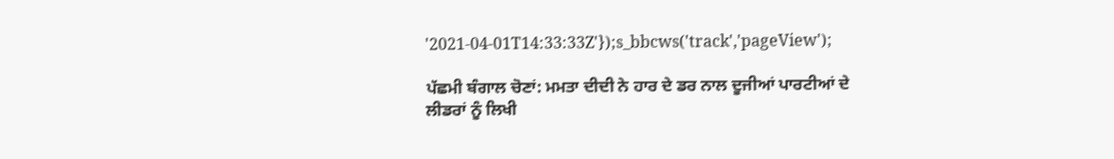'2021-04-01T14:33:33Z'});s_bbcws('track','pageView');

ਪੱਛਮੀ ਬੰਗਾਲ ਚੋਣਾਂ: ਮਮਤਾ ਦੀਦੀ ਨੇ ਹਾਰ ਦੇ ਡਰ ਨਾਲ ਦੂਜੀਆਂ ਪਾਰਟੀਆਂ ਦੇ ਲੀਡਰਾਂ ਨੂੰ ਲਿਖੀ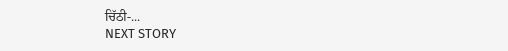ਚਿੱਠੀ-...
NEXT STORY